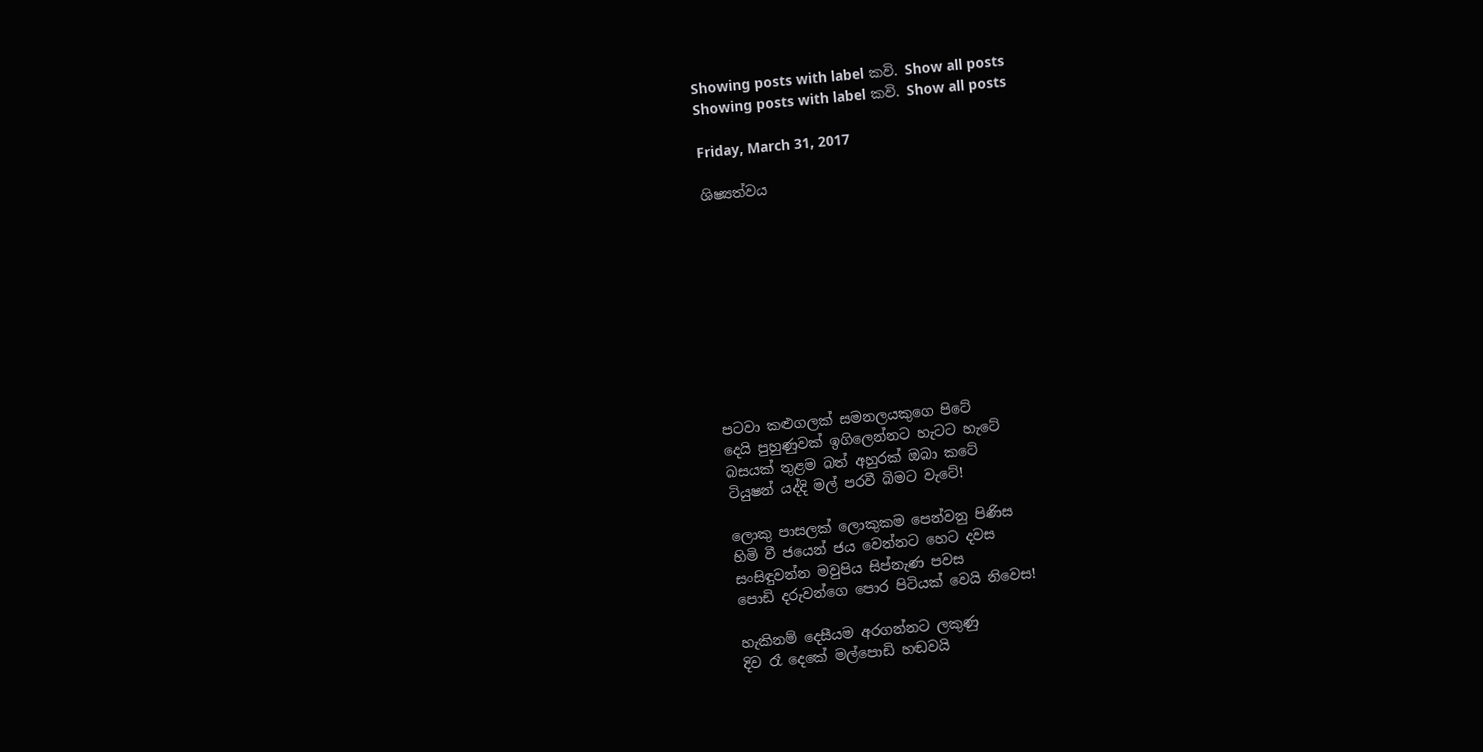Showing posts with label කවි. Show all posts
Showing posts with label කවි. Show all posts

Friday, March 31, 2017

ශිෂ්‍යත්වය










පටවා කළුගලක් සමනලයකුගෙ පිටේ
දෙයි පුහුණුවක් ඉගිලෙන්නට හැටට හැටේ
බසයක් තුළම බත් අහුරක් ඔබා කටේ
ටියුෂන් යද්දි මල් පරවී බිමට වැටේ!

ලොකු පාසලක් ලොකුකම පෙන්වනු පිණිස
හිමි වී ජයෙන් ජය වෙන්නට හෙට දවස
සංසිඳුවන්න මවුපිය සිප්නැණ පවස
පොඩි දරුවන්ගෙ පොර පිටියක් වෙයි නිවෙස!

හැකිනම් දෙසීයම අරගන්නට ලකුණු
දිව රෑ දෙකේ මල්පොඩි හඬවයි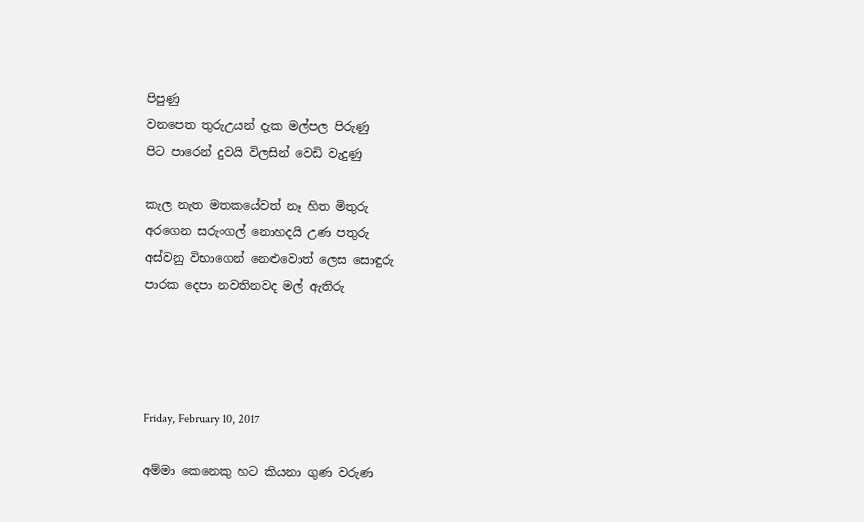පිපුණු
වනපෙත තුරුඋයන් දැක මල්පල පිරුණු
පිට පාරෙන් දුවයි විලසින් වෙඩි වැදුණු

කැල නැත මතකයේවත් නෑ හිත මිතුරු
අරගෙන සරුංගල් නොහදයි උණ පතුරු
අස්වනු විභාගෙන් නෙළුවොත් ලෙස සොඳුරු
පාරක දෙපා නවතිනවද මල් ඇතිරු




Friday, February 10, 2017

අම්මා කෙනෙකු හට කියනා ගුණ වරුණ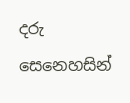දරු සෙනෙහසින්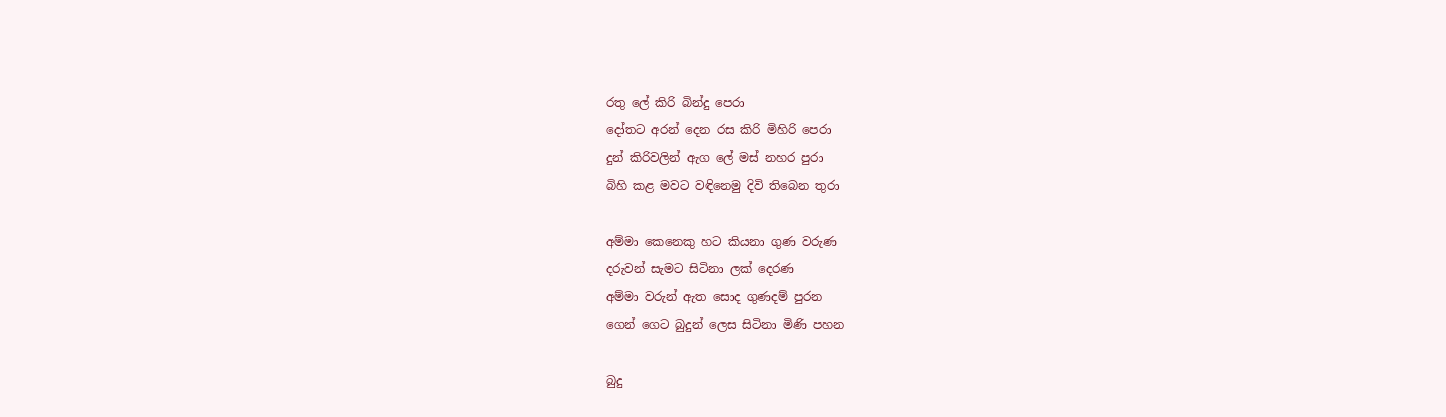රතු ලේ කිරි බින්දු පෙරා
දෝතට අරන් දෙන රස කිරි මිහිරි පෙරා
දුන් කිරිවලින් ඇග ලේ මස් නහර පුරා
බිහි කළ මවට වඳිනෙමු දිවි තිබෙන තුරා

අම්මා කෙනෙකු හට කියනා ගුණ වරුණ
දරුවන් සැමට සිටිනා ලක් දෙරණ
අම්මා වරුන් ඇත සොද ගුණදම් පුරන
ගෙන් ගෙට බුදුන් ලෙස සිටිනා මිණි පහන

බුදු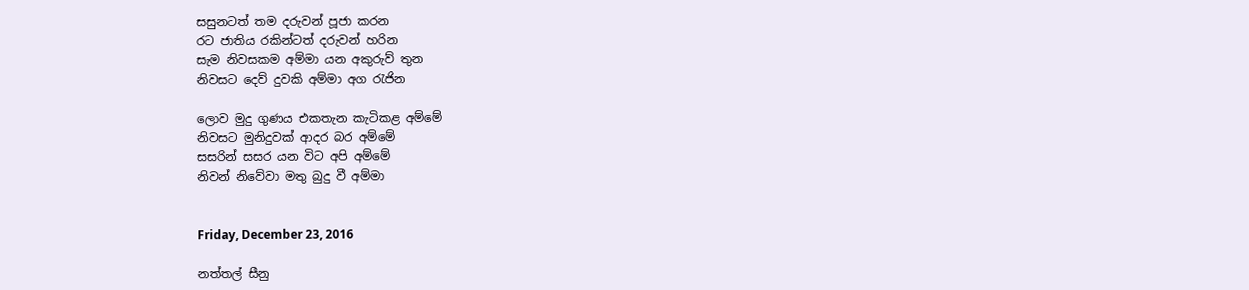සසුනටත් තම දරුවන් පූජා කරන
රට ජාතිය රකින්ටත් දරුවන් හරින
සැම නිවසකම අම්මා යන අකුරුව් තුන
නිවසට දෙව් දුවකි අම්මා අග රැජින

ලොව මුදු ගුණය එකතැන කැටිකළ අම්මේ
නිවසට මුනිදුවක් ආදර බර අම්මේ
සසරින් සසර යන විට අපි අම්මේ
නිවන් නිවේවා මතු බුදු වී අම්මා


Friday, December 23, 2016

නත්තල් සීනු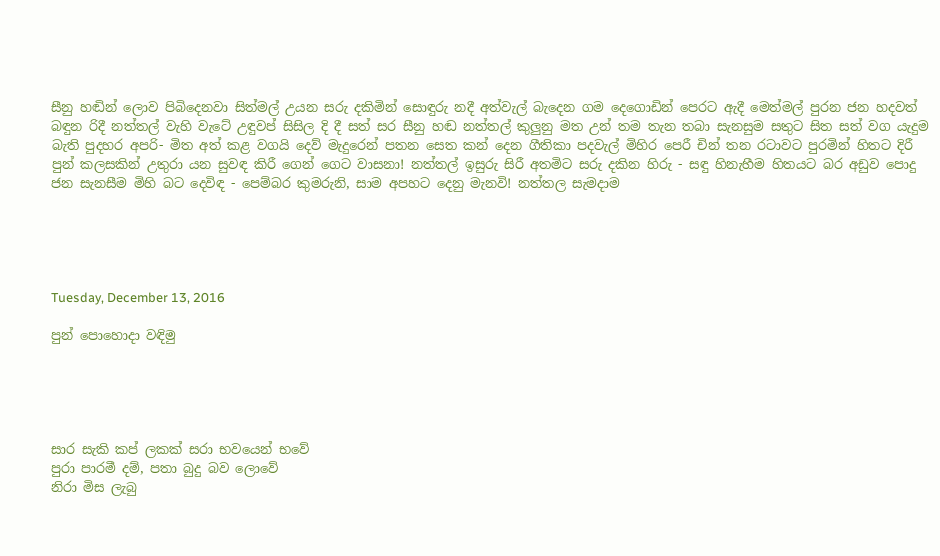සීනු හඬින් ලොව පිබිදෙනවා සිත්මල් උයන සරු දකිමින් සොඳුරු නදී අත්වැල් බැදෙන ගම දෙගොඩින් පෙරට ඇදී මෙත්මල් පුරන ජන හදවත් බඳුන රිදී නත්තල් වැහි වැටේ උඳුවප් සිසිල දි දී සත් සර සීනු හඬ නත්තල් කුලුනු මත උන් තම තැන තබා සැනසුම සතුට සිත සත් වග යැදුම බැති පුදහර අපරි- මිත අත් කළ වගයි දෙව් මැදුරෙන් පතන සෙත කන් දෙන ගීතිකා පදවැල් මිහිර පෙරී චින් තන රටාවට පුරමින් හිතට දිරී පුන් කලසකින් උතුරා යන සුවඳ කිරී ගෙන් ගෙට වාසනා! නත්තල් ඉසුරු සිරී අතමිට සරු දකින හිරු - සඳු හිනැහීම හිතයට බර අඩුව පොදු ජන සැනසීම මිහි බට දෙවිඳ - පෙම්බර කුමරුනි, සාම අපහට දෙනු මැනවි! නත්තල සැමදාම





Tuesday, December 13, 2016

පුන් පොහොදා වඳිමු





සාර සැකි කප් ලකක් සරා භවයෙන් භවේ
පුරා පාරමී දම්, පතා බුදු බව ලොවේ
නිරා මිස ලැබු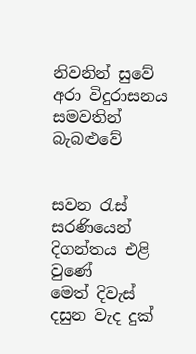නිවනින් සුවේ
අරා විදුරාසනය සමවතින් බැබළුවේ


සවන රැස් සරණියෙන් දිගන්තය එළි වුණේ
මෙත් දිවැස් දසුන වැද දුක්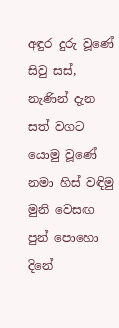අඳුර දුරු වූණේ
සිවු සස්, නැණින් දැන සත් වගට යොමු වූණේ
නමා හිස් වඳිමු මුනි වෙසඟ පුන් පොහො දිනේ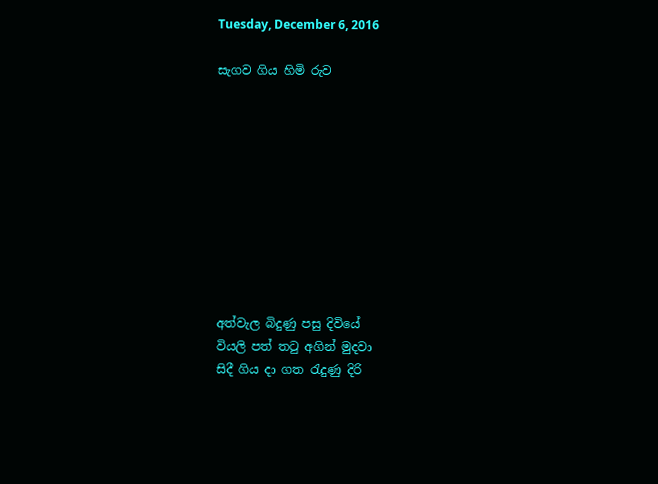Tuesday, December 6, 2016

සැගව ගිය හිමි රුව










අත්වැල බිදුණු පසු දිවියේ
වියලි පත් තටු අගින් මුදවා
සිදී ගිය දා ගත රැදුණු දිරි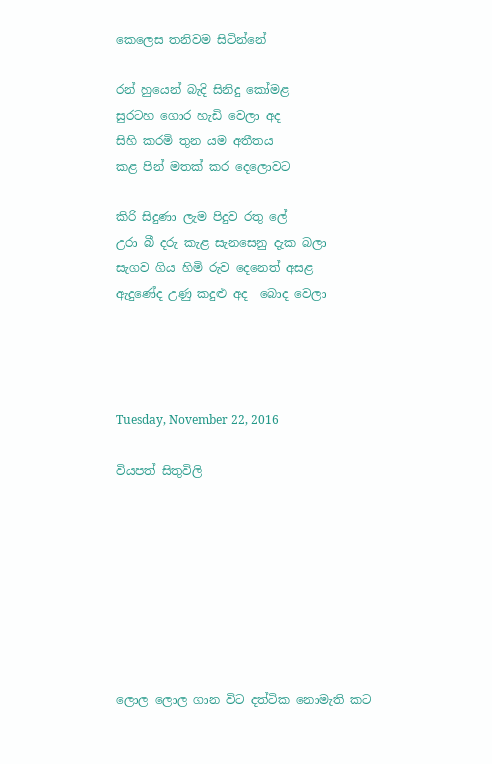කෙලෙස තනිවම සිටින්නේ

රන් හුයෙන් බැදි සිනිදු කෝමළ
සුරටහ ගොර හැඩි වෙලා අද
සිහි කරමි තුන යම අතීතය
කළ පින් මතක් කර දෙලොවට

කිරි සිදුණා ලැම පිදුව රතු ලේ
උරා බී දරු කැළ සැනසෙනු දැක බලා
සැගව ගිය හිමි රුව දෙනෙත් අසළ
ඇදුණේද උණු කදුළු අද  බොද වෙලා




Tuesday, November 22, 2016

වියපත් සිතුවිලි








ලොල ලොල ගාන විට දත්ටික නොමැති කට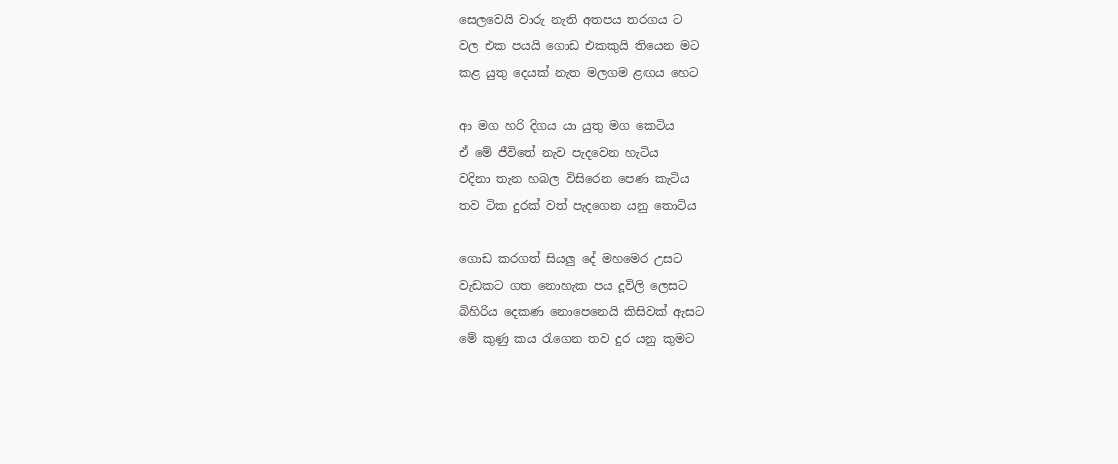සෙලවෙයි වාරු නැති අතපය තරගය ට
වල එක පයයි ගොඩ එකකුයි තියෙන මට
කළ යුතු දෙයක් නැත මලගම ළඟය හෙට

ආ මග හරි දිගය යා යුතු මග කෙටිය
ඒ මේ ජීවිතේ නැව පැදවෙන හැටිය
වදිනා තැන හබල විසිරෙන පෙණ කැටිය
තව ටික දුරක් වත් පැදගෙන යනු තොටිය

ගොඩ කරගත් සියලු දේ මහමෙර උසට
වැඩකට ගත නොහැක පය දූවිලි ලෙසට
බිහිරිය දෙකණ නොපෙනෙයි කිසිවක් ඇසට
මේ කුණු කය රැගෙන තව දුර යනු කුමට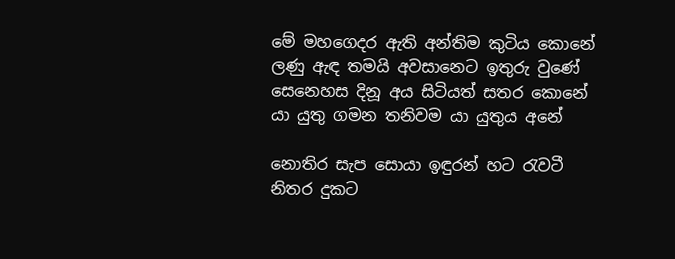මේ මහගෙදර ඇති අන්තිම කුටිය කොනේ
ලණු ඇඳ තමයි අවසානෙට ඉතුරු වුණේ
සෙනෙහස දිනූ අය සිටියත් සතර කොනේ
යා යුතු ගමන තනිවම යා යුතුය අනේ

නොතිර සැප සොයා ඉඳුරන් හට රැවටී
නිතර දුකට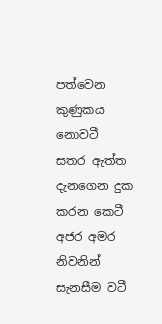පත්වෙන කුණුකය නොවටී
සතර ඇත්ත දැනගෙන දුක කරන කෙටී
අජර අමර නිවනින් සැනසීම වටී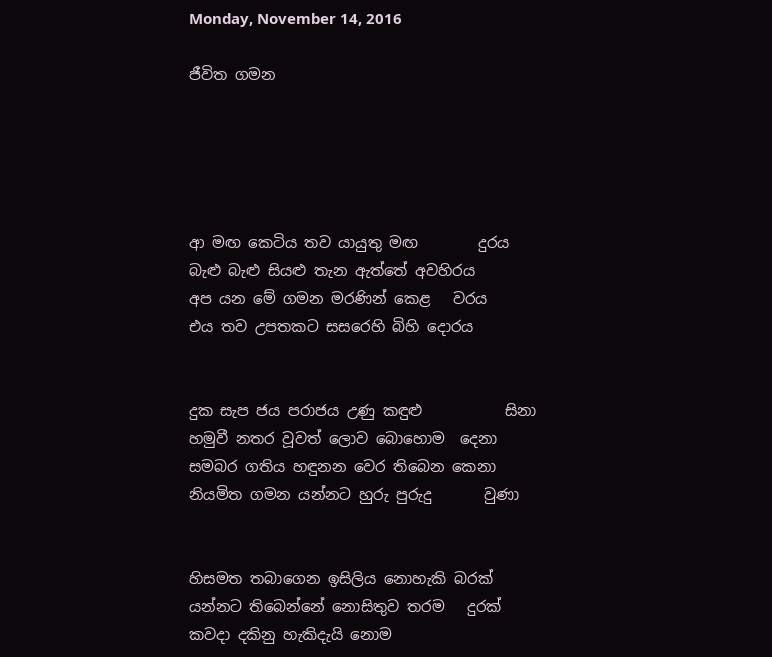Monday, November 14, 2016

ජීවිත ගමන





ආ මඟ කෙටිය තව යායුතු මඟ        දුරය
බැළු බැළු සියළු තැන ඇත්තේ අවහිරය
අප යන මේ ගමන මරණින් කෙළ   වරය
එය තව උපතකට සසරෙහි බිහි දොරය


දුක සැප ජය පරාජය උණු කඳුළු           සිනා
හමුවී නතර වූවත් ලොව බොහොම  දෙනා
සමබර ගතිය හඳුනන වෙර තිබෙන කෙනා
නියමිත ගමන යන්නට හුරු පුරුදු       වුණා


හිසමත තබාගෙන ඉසිලිය නොහැකි බරක්
යන්නට තිබෙන්නේ නොසිතුව තරම   දුරක්
කවදා දකිනු හැකිදැයි නොම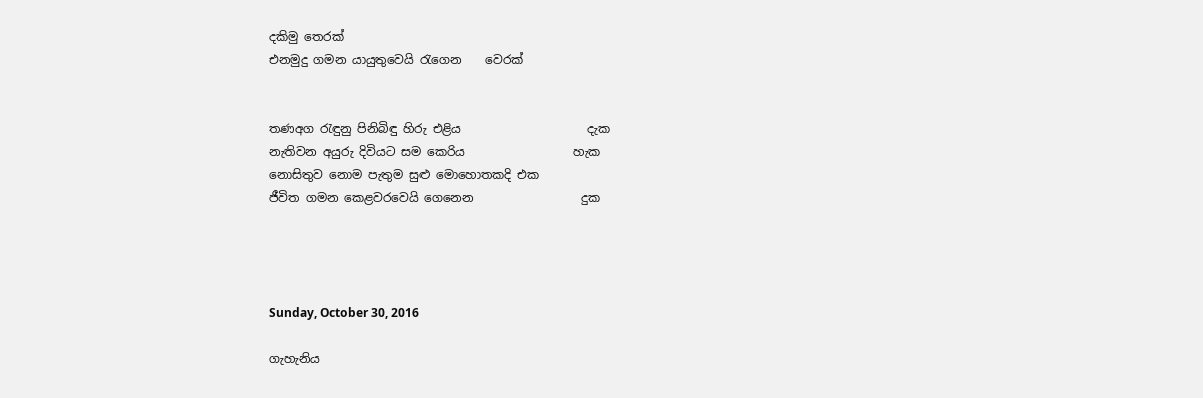දකිමු තෙරක්
එනමුදු ගමන යායුතුවෙයි රැගෙන    වෙරක්


තණඅග රැඳුනු පිනිබිඳු හිරු එළිය                     දැක
නැතිවන අයුරු දිවියට සම කෙරිය                  හැක
නොසිතුව නොම පැතුම සුළු මොහොතකදි එක
ජීවිත ගමන කෙළවරවෙයි ගෙනෙන                  දුක




Sunday, October 30, 2016

ගැහැනිය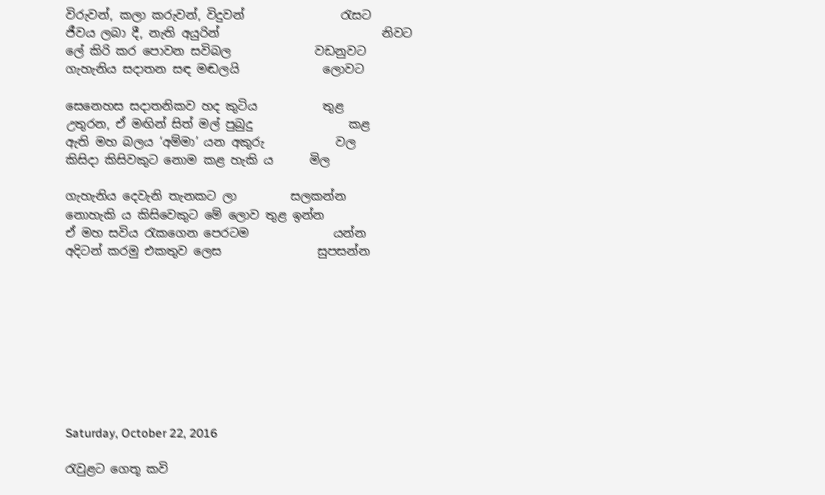විරුවන්, කලා කරුවන්, විදුවන්                රැසට
ජීවය ලබා දී, නැති අයුරින්                           නිවට
ලේ කිරි කර පොවන සවිබල              වඩනුවට
ගැහැනිය සදාතන සඳ මඬලයි              ලොවට

සෙනෙහස සදාතනිකව හද කුටිය           තුළ
උතුරන, ඒ මඟින් සිත් මල් පුබුදු                කළ
ඇති මහ බලය ‘අම්මා’ යන අකුරු            වල
කිසිදා කිසිවකුට නොම කළ හැකි ය      මිල

ගැහැනිය දෙවැනි තැනකට ලා         සලකන්න
නොහැකි ය කිසිවෙකුට මේ ලොව තුළ ඉන්න
ඒ මහ සවිය රැකගෙන පෙරටම              යන්න
අදිටන් කරමු එකතුව ලෙස                සුපසන්න









Saturday, October 22, 2016

රැවුළට ගෙතූ කවි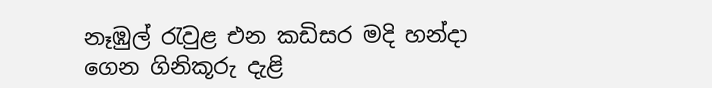නෑඹුල් රැවුළ එන කඩිසර මදි හන්දා
ගෙන ගිනිකූරු දැළි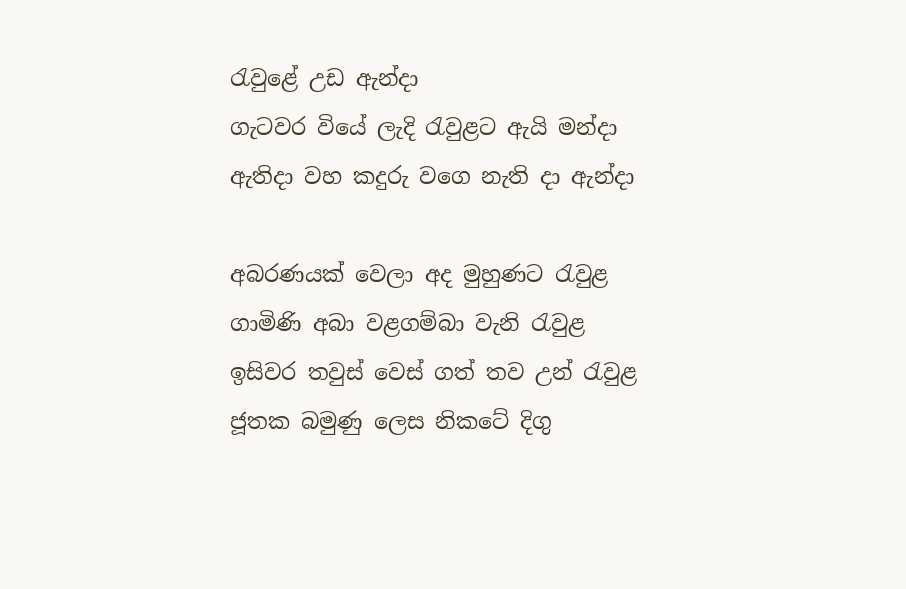රැවුළේ උඩ ඇන්දා
ගැටවර වියේ ලැදි රැවුළට ඇයි මන්දා
ඇතිදා වහ කදුරු වගෙ නැති දා ඇන්දා

අබරණයක් වෙලා අද මුහුණට රැවුළ
ගාමිණි අබා වළගම්බා වැනි රැවුළ
ඉසිවර තවුස් වෙස් ගත් තව උන් රැවුළ
ජූතක බමුණු ලෙස නිකටේ දිගු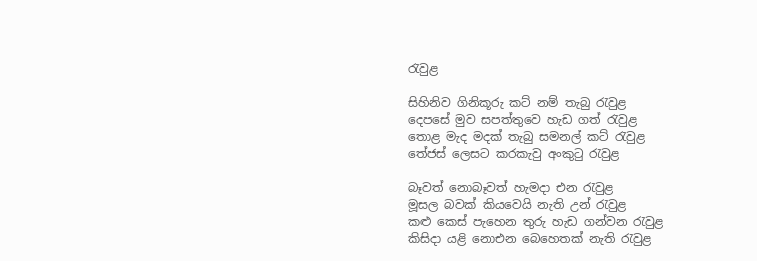රැවුළ

සිහිනිව ගිනිකූරු කට් නම් තැබු රැවුළ
දෙපසේ මුව සපත්තුවෙ හැඩ ගත් රැවුළ
තොළ මැද මදක් තැබු සමනල් කට් රැවුළ
තේජස් ලෙසට කරකැවු අංකුටු රැවුළ

බෑවත් නොබෑවත් හැමදා එන රැවුළ
මූසල බවක් කියවෙයි නැති උන් රැවුළ
කළු කෙස් පැහෙන තුරු හැඩ ගන්වන රැවුළ
කිසිදා යළි නොඑන බෙහෙතක් නැති රැවුළ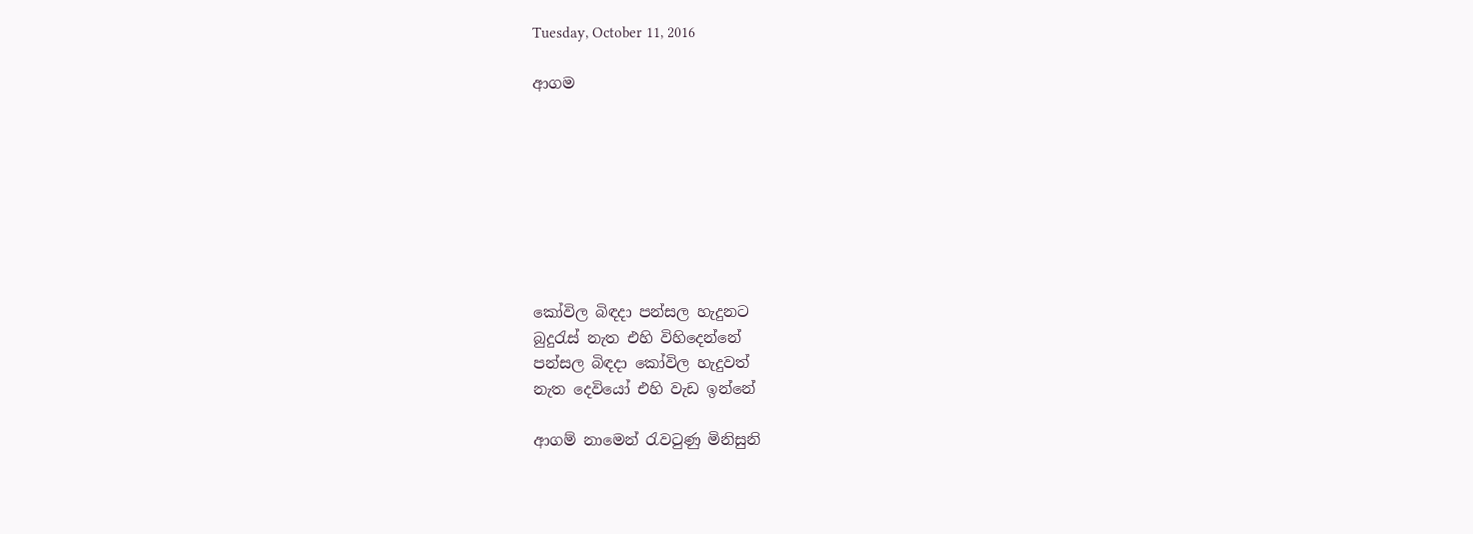Tuesday, October 11, 2016

ආගම








කෝවිල බිඳදා පන්සල හැදුනට
බුදුරැස් නැත එහි විහිදෙන්නේ
පන්සල බිඳදා කෝවිල හැදුවත්
නැත දෙවියෝ එහි වැඩ ඉන්නේ

ආගම් නාමෙන් රැවටුණු මිනිසුනි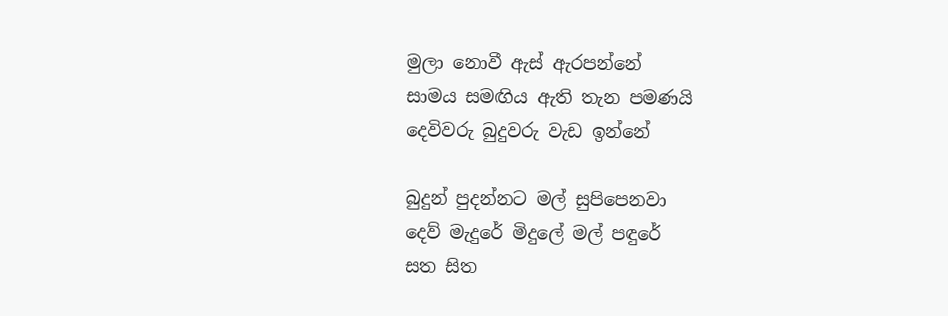මුලා නොවී ඇස් ඇරපන්නේ
සාමය සමඟිය ඇති තැන පමණයි
දෙවිවරු බුදුවරු වැඩ ඉන්නේ

බුදුන් පුදන්නට මල් සුපිපෙනවා
දෙව් මැදුරේ මිදුලේ මල් පඳුරේ
සත සිත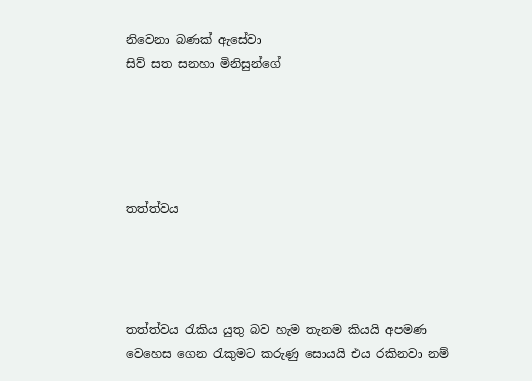නිවෙනා බණක් ඇසේවා
සිව් සත සනහා මිනිසුන්ගේ





තත්ත්වය




තත්ත්වය රැකිය යුතු බව හැම තැනම කියයි අපමණ වෙහෙස ගෙන රැකුමට කරුණු සොයයි එය රකිනවා නම්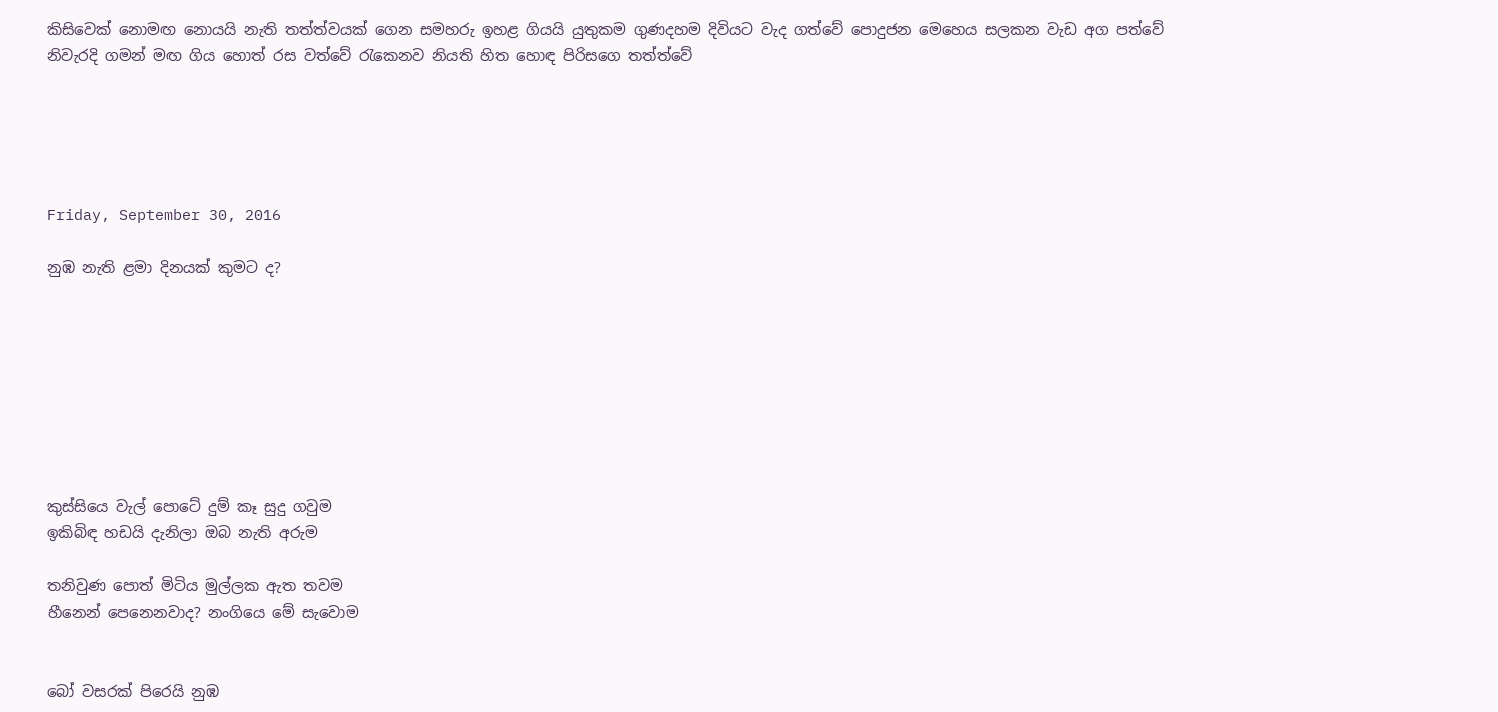කිසිවෙක් නොමඟ නොයයි නැති තත්ත්වයක් ගෙන සමහරු ඉහළ ගියයි යුතුකම ගුණදහම දිවියට වැද ගත්වේ පොදුජන මෙහෙය සලකන වැඩ අග පත්වේ නිවැරදි ගමන් මඟ ගිය හොත් රස වත්වේ රැකෙනව නියති හිත හොඳ පිරිසගෙ තත්ත්වේ





Friday, September 30, 2016

නුඹ නැති ළමා දිනයක් කුමට ද?








කුස්සියෙ වැල් පොටේ දුම් කෑ සුදු ගවුම
ඉකිබිඳ හඩයි දැනිලා ඔබ නැති අරුම

තනිවුණ පොත් මිටිය මුල්ලක ඇත තවම
හීනෙන් පෙනෙනවාද? නංගියෙ මේ සැවොම


බෝ වසරක් පිරෙයි නුඹ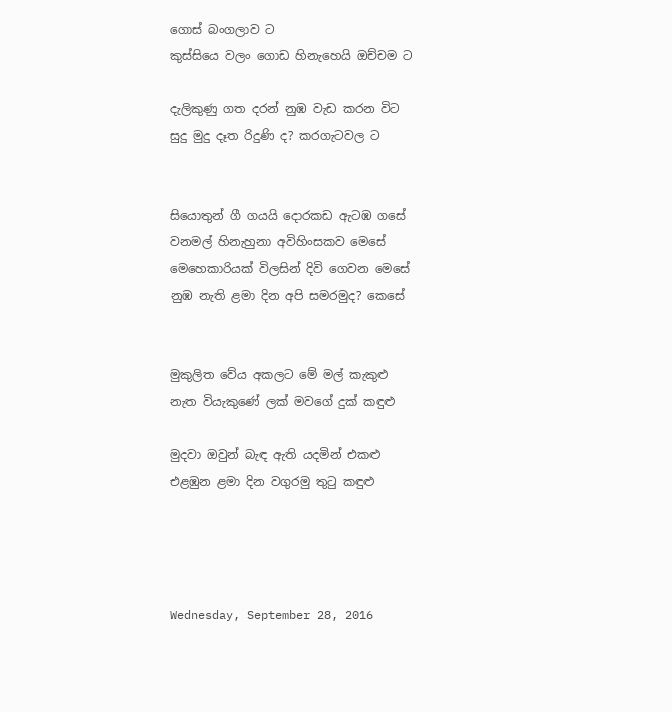ගොස් බංගලාව ට
කුස්සියෙ වලං ගොඩ හිනැහෙයි ඔච්චම ට

දැලිකුණු ගත දරන් නුඹ වැඩ කරන විට
සුදු මුදු දෑත රිදුණි ද? කරගැටවල ට


සියොතුන් ගී ගයයි දොරකඩ ඇටඹ ගසේ
වනමල් හිනැහුනා අවිහිංසකව මෙසේ
මෙහෙකාරියක් විලසින් දිවි ගෙවන මෙසේ
නුඹ නැති ළමා දින අපි සමරමුද? කෙසේ


මුකුලිත වේය අකලට මේ මල් කැකුළු
නැත වියැකුණේ ලක් මවගේ දුක් කඳුළු

මුදවා ඔවුන් බැඳ ඇති යදමින් එකළු
එළඹුන ළමා දින වගුරමු තුටු කඳුළු




Wednesday, September 28, 2016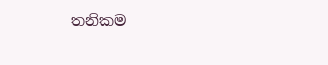තනිකම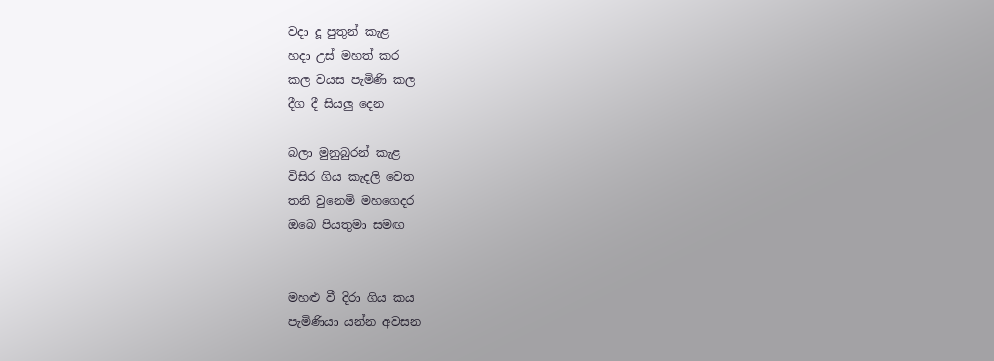වදා දූ පුතුන් කැළ
හදා උස් මහත් කර
කල වයස පැමිණි කල
දීග දී සියලු දෙන

බලා මුනුබුරන් කැළ
විසිර ගිය කැදලි වෙත
තනි වුනෙමි මහගෙදර
ඔබෙ පියතුමා සමඟ


මහළු වී දිරා ගිය කය
පැමිණියා යන්න අවසන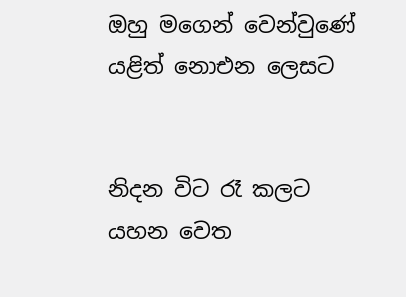ඔහු මගෙන් වෙන්වුණේ
යළිත් නොඑන ලෙසට


නිදන විට රෑ කලට
යහන වෙත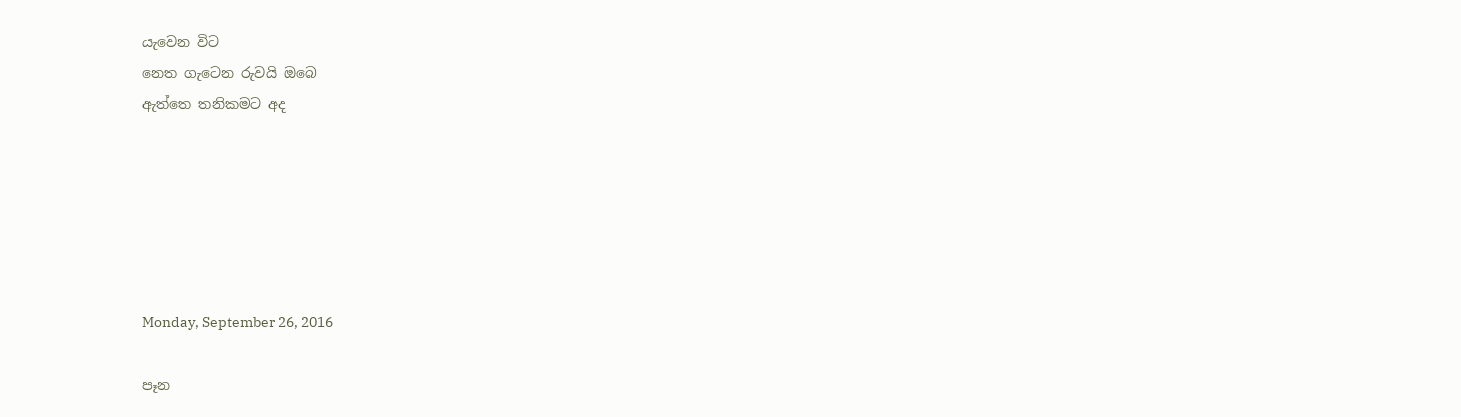යැවෙන විට
නෙත ගැටෙන රුවයි ඔබෙ
ඇත්තෙ තනිකමට අද






Monday, September 26, 2016

පෑන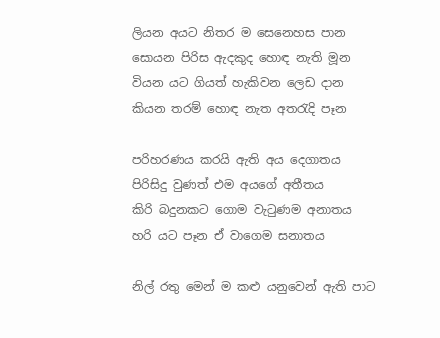ලියන අයට නිතර ම සෙනෙහස පාන
සොයන පිරිස ඇදකුද හොඳ නැති මූන
වියන යට ගියත් හැකිවන ලෙඩ දාන
කියන තරම් හොඳ නැත අතරැදි පෑන

පරිහරණය කරයි ඇති අය දෙගාතය
පිරිසිදු වුණත් එම අයගේ අතීතය
කිරි බදුනකට ගොම වැටුණම අනාතය
හරි යට පෑන ඒ වාගෙම සනාතය

නිල් රතු මෙන් ම කළු යනුවෙන් ඇති පාට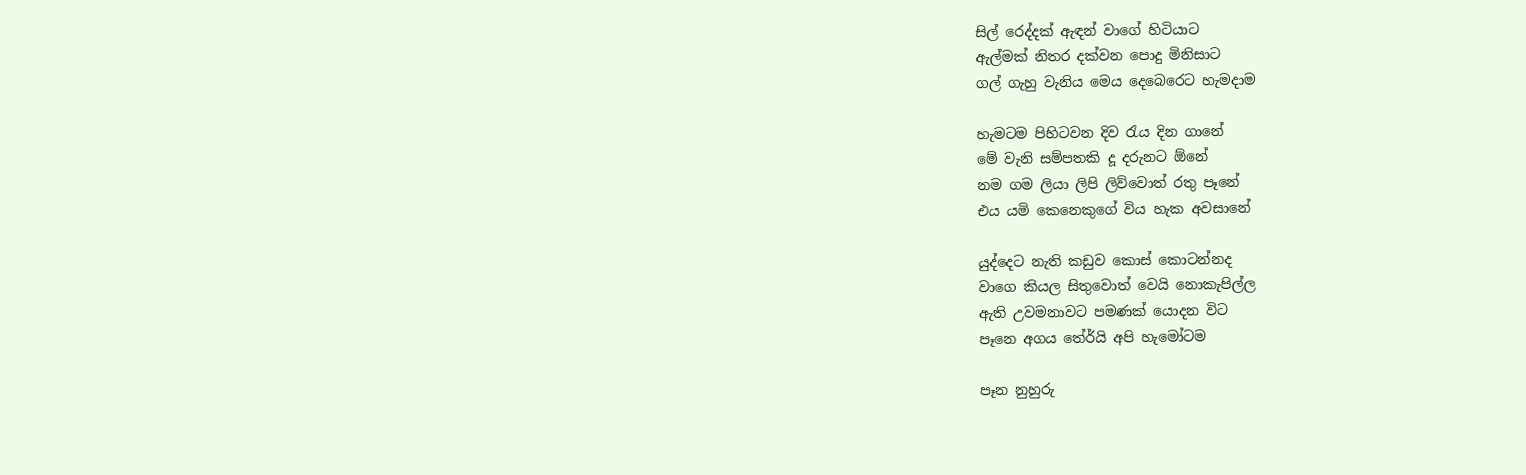සිල් රෙද්දක් ඇඳන් වාගේ හිටියාට
ඇල්මක් නිතර දක්වන පොදු මිනිසාට
ගල් ගැහු වැනිය මෙය දෙබෙරෙට හැමදාම

හැමටම පිහිටවන දිව රැය දින ගානේ
මේ වැනි සම්පතකි දූ දරුනට ඕනේ
නම ගම ලියා ලිපි ලිව්වොත් රතු පෑනේ
එය යමි කෙනෙකුගේ විය හැක අවසානේ

යුද්දෙට නැති කඩුව කොස් කොටන්නද
වාගෙ කියල සිතුවොත් වෙයි නොකැපිල්ල
ඇති උවමනාවට පමණක් යොදන විට
පෑනෙ අගය තේර්යි අපි හැමෝටම

පෑන නුහුරු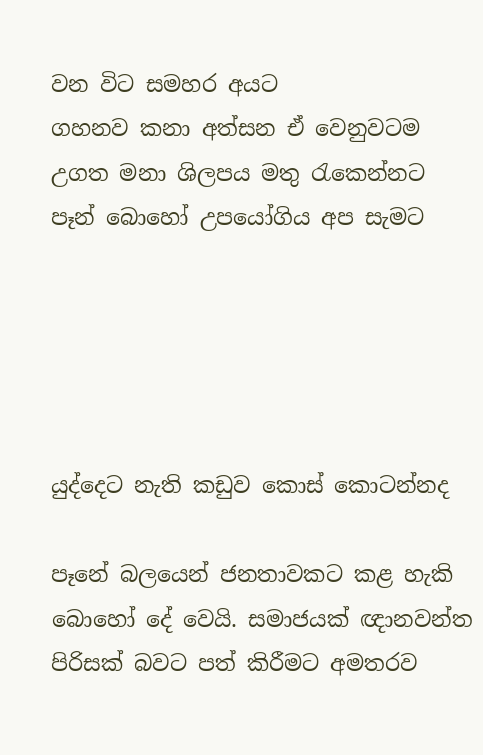වන විට සමහර අයට
ගහනව කනා අත්සන ඒ වෙනුවටම
උගත මනා ශිලපය මතු රැකෙන්නට
පෑන් බොහෝ උපයෝගිය අප සැමට





යුද්දෙට නැති කඩුව කොස් කොටන්නද

පෑනේ බලයෙන් ජනතාවකට කළ හැකි බොහෝ දේ වෙයි. සමාජයක් ඥානවන්ත පිරිසක් බවට පත් කිරීමට අමතරව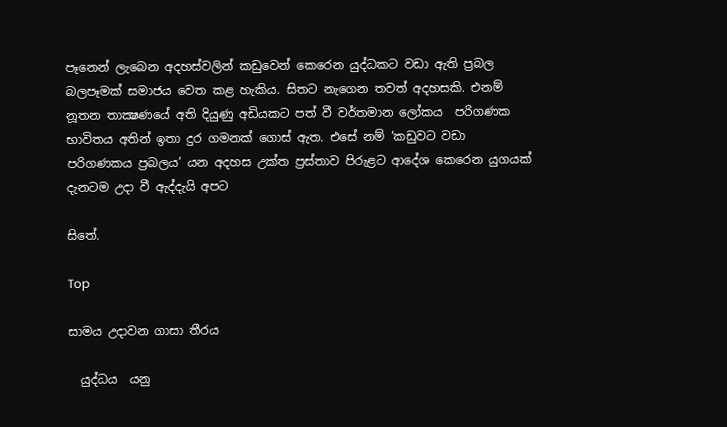පෑනෙන් ලැබෙන අදහස්වලින් කඩුවෙන් කෙරෙන යුද්ධකට වඩා ඇති ප්‍රබල බලපෑමක් සමාජය වෙත කළ හැකිය. සිතට නැගෙන තවත් අදහසකි. එනම් නූතන තාක්‍ෂණයේ අති දියුණු අඩියකට පත් වී වර්තමාන ලෝකය  පරිගණක භාවිතය අතින් ඉතා දුර ගමනක් ගොස් ඇත. එසේ නම් ‘කඩුවට වඩා පරිගණකය ප්‍රබලය’ යන අදහස උක්ත ප්‍රස්තාව පිරුළට ආදේශ කෙරෙන යුගයක් දැනටම උදා වී ඇද්දැයි අපට

සිතේ.

Top

සාමය උදාවන ගාසා තීරය

  යුද්ධය  යනු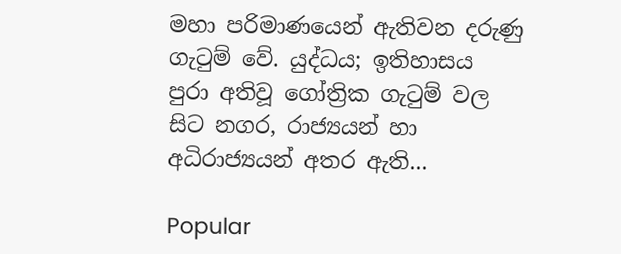මහා පරිමාණයෙන් ඇතිවන දරුණු ගැටුම් වේ. යුද්ධය; ඉතිහාසය පුරා අතිවූ ගෝත්‍රික ගැටුම් වල සිට නගර, රාජ්‍යයන් හා අධිරාජ්‍යයන් අතර ඇති...

Popular